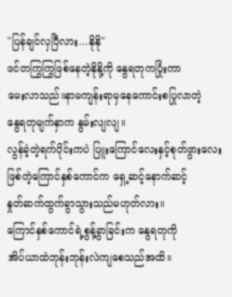''ပြန်ချင်လှပြီလား...နိုနို"
ဖင်တကြွကြွဖြစ်နေတဲ့နိုနို့ကို နွေရတုကပြုံးကာ
မေးလာသည်။နာမကျန်းရာမှနေကောင်းစပြုလာတဲ့
နွေရတုမျက်နှာက နွမ်းလျလျ။
လွန်ခဲ့တဲ့ရက်ပိုင်းကပဲ ပြူးကြောင်လေးနှင့်စုတ်ဖွားလေး
ဖြစ်တဲ့ကြောင်နှစ်ကောင်က ရှေ့ဆင့်နောက်ဆင့်
နှုတ်ဆက်ထွက်ခွာသွားသည်မဟုတ်လား။
ကြောင်နှစ်ကောင်ရဲ့စွန့်ခွာခြင်းက နွေရတုကို
အိပ်ယာထဲဘုန်းဘုန်းလဲကျစေသည်အထိ။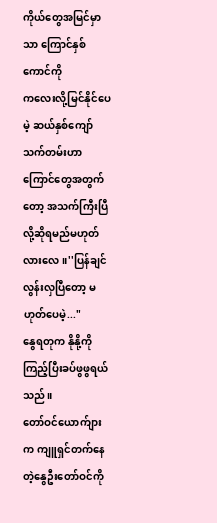ကိုယ်တွေအမြင်မှာသာ ကြောင်နှစ်ကောင်ကို
ကလေးလို့မြင်နိုင်ပေမဲ့ ဆယ်နှစ်ကျော်သက်တမ်းဟာ
ကြောင်တွေအတွက်တော့ အသက်ကြီးပြီလို့ဆိုရမည်မဟုတ်လားလေ။''ပြန်ချင်လွန်းလှပြီတော့ မဟုတ်ပေမဲ့..."
နွေရတုက နိုနို့ကိုကြည့်ပြီးခပ်ဖွဖွရယ်သည်။
တော်ဝင်ယောက်ျားက ကျူရှင်တက်နေတဲ့နွေဦးတော်ဝင်ကို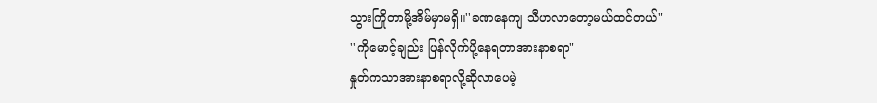သွားကြိုတာမို့အိမ်မှာမရှိ။''ခဏနေကျ သီဟလာတော့မယ်ထင်တယ်"
''ကိုမောင့်ချည်း ပြန်လိုက်ပို့နေရတာအားနာစရာ"
နှုတ်ကသာအားနာစရာလို့ဆိုလာပေမဲ့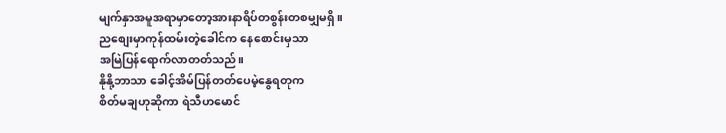မျက်နှာအမူအရာမှာတော့အားနာရိပ်တစွန်းတစမျှမရှိ။
ညစျေးမှာကုန်ထမ်းတဲ့ခေါင်က နေစောင်းမှသာ
အမြဲပြန်ရောက်လာတတ်သည်။
နိုနို့ဘာသာ ခေါင့်အိမ်ပြန်တတ်ပေမဲ့နွေရတုက
စိတ်မချဟုဆိုကာ ရဲသီဟမောင်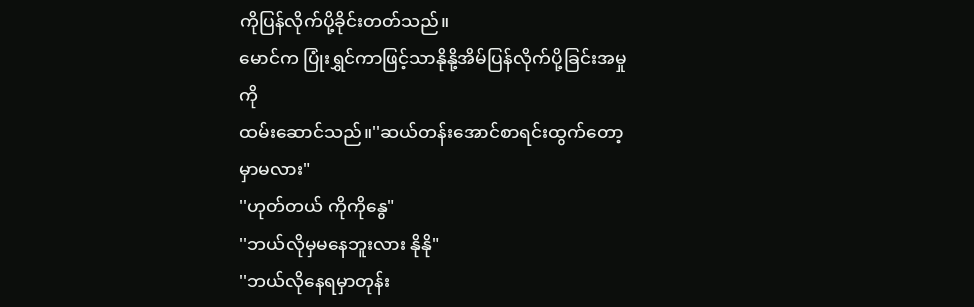ကိုပြန်လိုက်ပို့ခိုင်းတတ်သည်။
မောင်က ပြုံးရွှင်ကာဖြင့်သာနိုနို့အိမ်ပြန်လိုက်ပို့ခြင်းအမှုကို
ထမ်းဆောင်သည်။''ဆယ်တန်းအောင်စာရင်းထွက်တော့မှာမလား"
''ဟုတ်တယ် ကိုကိုနွေ"
''ဘယ်လိုမှမနေဘူးလား နိုနို"
''ဘယ်လိုနေရမှာတုန်း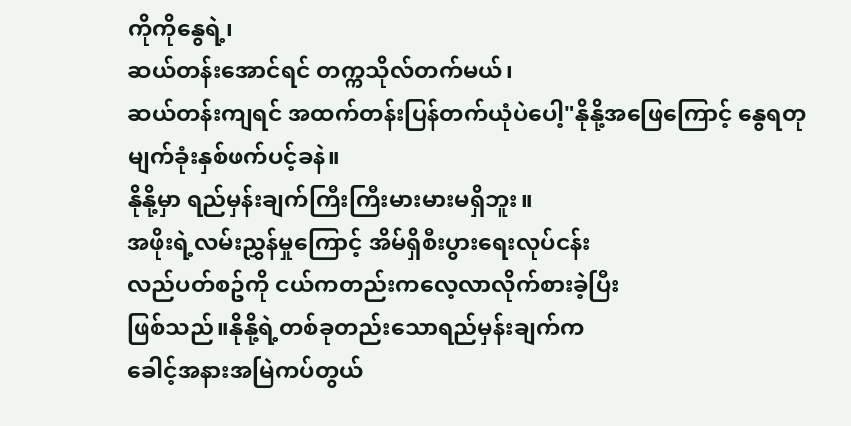ကိုကိုနွေရဲ့၊
ဆယ်တန်းအောင်ရင် တက္ကသိုလ်တက်မယ်၊
ဆယ်တန်းကျရင် အထက်တန်းပြန်တက်ယုံပဲပေါ့"နိုနို့အဖြေကြောင့် နွေရတုမျက်ခုံးနှစ်ဖက်ပင့်ခနဲ။
နိုနို့မှာ ရည်မှန်းချက်ကြီးကြီးမားမားမရှိဘူး။
အဖိုးရဲ့လမ်းညွှန်မှုကြောင့် အိမ်ရှိစီးပွားရေးလုပ်ငန်း
လည်ပတ်စဥ်ကို ငယ်ကတည်းကလေ့လာလိုက်စားခဲ့ပြီး
ဖြစ်သည်။နိုနို့ရဲ့တစ်ခုတည်းသောရည်မှန်းချက်က
ခေါင့်အနားအမြဲကပ်တွယ်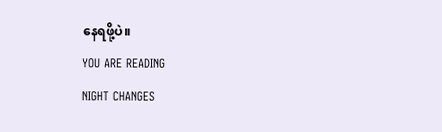နေရဖို့ပဲ။
YOU ARE READING
NIGHT CHANGES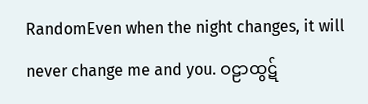RandomEven when the night changes, it will never change me and you. ဝဠာထွဋ်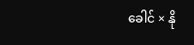ခေါင် × နို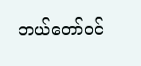ဘယ်တော်ဝင်